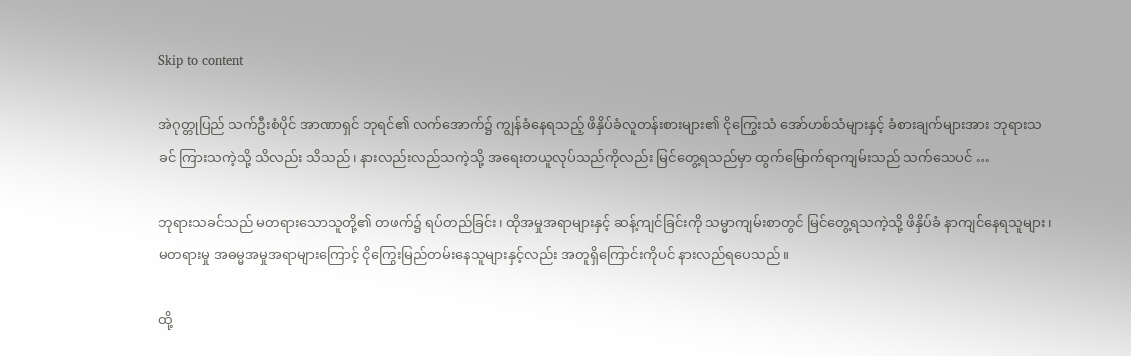Skip to content

အဲဂုတ္တုပြည် သက်ဦးစံပိုင် အာဏာရှင် ဘုရင်၏ လက်အောက်၌ ကျွန်ခံနေရသည့် ဖိနှိပ်ခံလူတန်းစားများ၏ ငိုကြွေးသံ အော်ဟစ်သံများနှင့် ခံစားချက်များအား ဘုရားသခင် ကြားသကဲ့သို့ သိလည်း သိသည်၊ နားလည်းလည်သကဲ့သို့ အရေးတယူလုပ်သည်ကိုလည်း မြင်တွေ့ရသည်မှာ ထွက်မြောက်ရာကျမ်းသည် သက်သေပင် …

ဘုရားသခင်သည် မတရားသောသူတို့၏ တဖက်၌ ရပ်တည်ခြင်း၊ ထိုအမှုအရာများနှင့် ဆန့်ကျင်ခြင်းကို သမ္မာကျမ်းစာတွင် မြင်တွေ့ရသကဲ့သို့ ဖိနှိပ်ခံ နာကျင်နေရသူများ၊ မတရားမှု အဓမ္မအမှုအရာများကြောင့် ငိုကြွေးမြည်တမ်းနေသူများနှင့်လည်း အတူရှိကြောင်းကိုပင် နားလည်ရပေသည်။

ထို့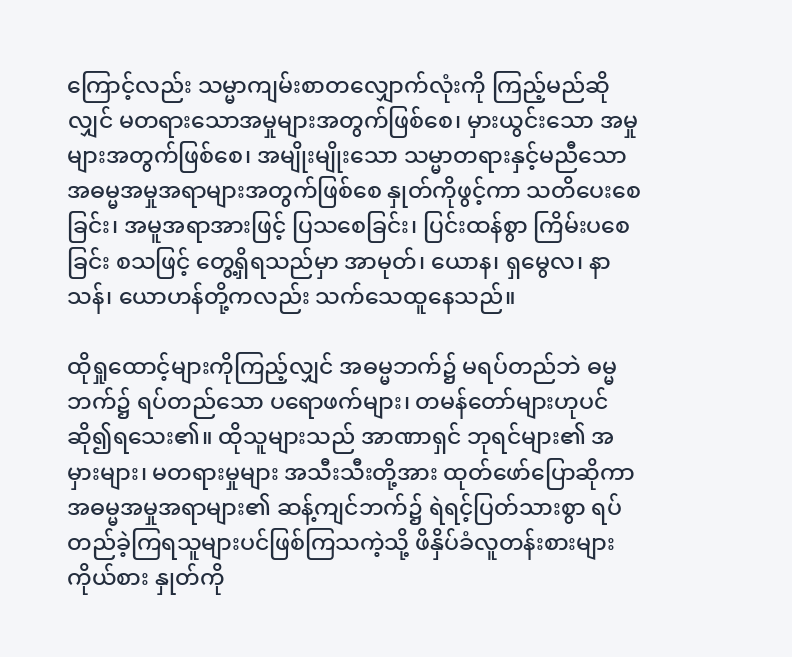ကြောင့်လည်း သမ္မာကျမ်းစာတလျှောက်လုံးကို ကြည့်မည်ဆိုလျှင် မတရားသောအမှုများအတွက်ဖြစ်စေ၊ မှားယွင်းသော အမှုများအတွက်ဖြစ်စေ၊ အမျိုးမျိုးသော သမ္မာတရားနှင့်မညီသော အဓမ္မအမှုအရာများအတွက်ဖြစ်စေ နှုတ်ကိုဖွင့်ကာ သတိပေးစေခြင်း၊ အမူအရာအားဖြင့် ပြသစေခြင်း၊ ပြင်းထန်စွာ ကြိမ်းပစေခြင်း စသဖြင့် တွေ့ရှိရသည်မှာ အာမုတ်၊ ယောန၊ ရှမွေလ၊ နာသန်၊ ယောဟန်တို့ကလည်း သက်သေထူနေသည်။

ထိုရှုထောင့်များကိုကြည့်လျှင် အဓမ္မဘက်၌ မရပ်တည်ဘဲ ဓမ္မဘက်၌ ရပ်တည်သော ပရောဖက်များ၊ တမန်တော်များဟုပင် ဆို၍ရသေး၏။ ထိုသူများသည် အာဏာရှင် ဘုရင်များ၏ အမှားများ၊ မတရားမှုများ အသီးသီးတို့အား ထုတ်ဖော်ပြောဆိုကာ အဓမ္မအမှုအရာများ၏ ဆန့်ကျင်ဘက်၌ ရဲရင့်ပြတ်သားစွာ ရပ်တည်ခဲ့ကြရသူများပင်ဖြစ်ကြသကဲ့သို့ ဖိနှိပ်ခံလူတန်းစားများကိုယ်စား နှုတ်ကို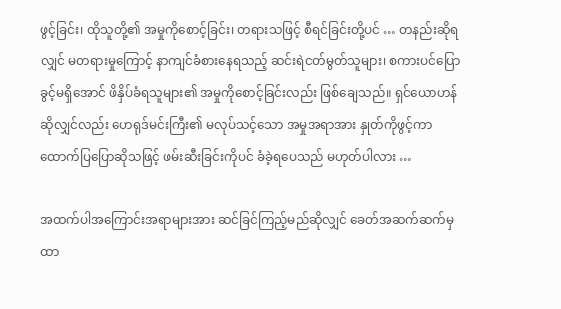ဖွင့်ခြင်း၊ ထိုသူတို့၏ အမှုကိုစောင့်ခြင်း၊ တရားသဖြင့် စီရင်ခြင်းတို့ပင် … တနည်းဆိုရလျှင် မတရားမှုကြောင့် နာကျင်ခံစားနေရသည့် ဆင်းရဲငတ်မွတ်သူများ၊ စကားပင်ပြောခွင့်မရှိအောင် ဖိနှိပ်ခံရသူများ၏ အမှုကိုစောင့်ခြင်းလည်း ဖြစ်ချေသည်။ ရှင်ယောဟန်ဆိုလျှင်လည်း ဟေရုဒ်မင်းကြီး၏ မလုပ်သင့်သော အမှုအရာအား နှုတ်ကိုဖွင့်ကာ ထောက်ပြပြောဆိုသဖြင့် ဖမ်းဆီးခြင်းကိုပင် ခံခဲ့ရပေသည် မဟုတ်ပါလား …

အထက်ပါအကြောင်းအရာများအား ဆင်ခြင်ကြည့်မည်ဆိုလျှင် ခေတ်အဆက်ဆက်မှ ထာ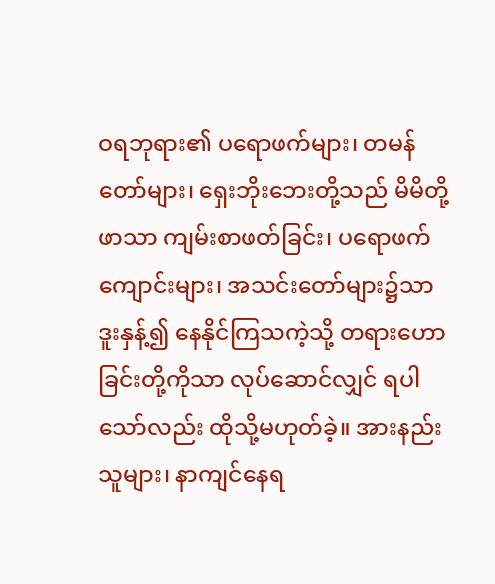ဝရဘုရား၏ ပရောဖက်များ၊ တမန်တော်များ၊ ရှေးဘိုးဘေးတို့သည် မိမိတို့ဖာသာ ကျမ်းစာဖတ်ခြင်း၊ ပရောဖက်ကျောင်းများ၊ အသင်းတော်များ၌သာ ဒူးနှန့်၍ နေနိုင်ကြသကဲ့သို့ တရားဟောခြင်းတို့ကိုသာ လုပ်ဆောင်လျှင် ရပါသော်လည်း ထိုသို့မဟုတ်ခဲ့။ အားနည်းသူများ၊ နာကျင်နေရ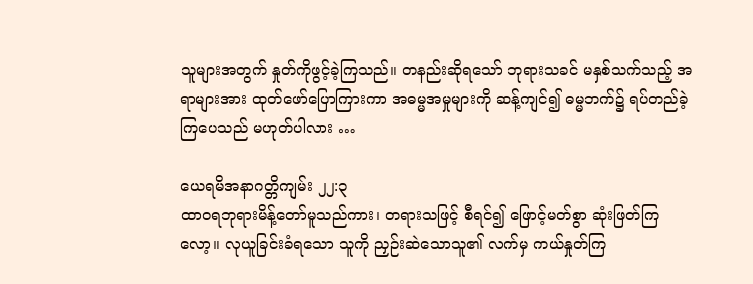သူများအတွက် နှုတ်ကိုဖွင့်ခဲ့ကြသည်။ တနည်းဆိုရသော် ဘုရားသခင် မနှစ်သက်သည့် အရာများအား ထုတ်ဖော်ပြောကြားကာ အဓမ္မအမှုများကို ဆန့်ကျင်၍ ဓမ္မဘက်၌ ရပ်တည်ခဲ့ကြပေသည် မဟုတ်ပါလား …

ယေရမိအနာဂတ္တိကျမ်း ၂၂:၃
ထာဝရဘုရားမိန့်တော်မူသည်ကား၊ တရားသဖြင့် စီရင်၍ ဖြောင့်မတ်စွာ ဆုံးဖြတ်ကြလော့။ လုယူခြင်းခံရသော သူကို ညှဉ်းဆဲသောသူ၏ လက်မှ ကယ်နှုတ်ကြ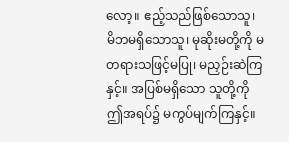လော့။ ဧည့်သည်ဖြစ်သောသူ၊ မိဘမရှိသောသူ၊ မုဆိုးမတို့ကို မတရားသဖြင့်မပြု၊ မညှဉ်းဆဲကြနှင့်။ အပြစ်မရှိသော သူတို့ကို ဤအရပ်၌ မကွပ်မျက်ကြနှင့်။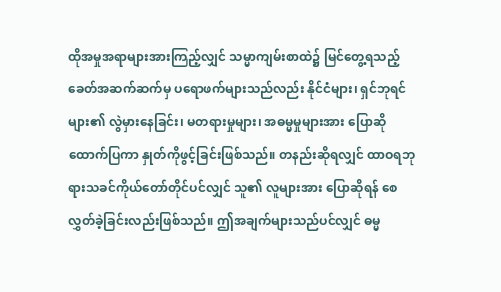ထိုအမှုအရာများအားကြည့်လျှင် သမ္မာကျမ်းစာထဲ၌ မြင်တွေ့ရသည့် ခေတ်အဆက်ဆက်မှ ပရောဖက်များသည်လည်း နိုင်ငံများ၊ ရှင်ဘုရင်များ၏ လွဲမှားနေခြင်း၊ မတရားမှုများ၊ အဓမ္မမှုများအား ပြောဆိုထောက်ပြကာ နှုတ်ကိုဖွင့်ခြင်းဖြစ်သည်။ တနည်းဆိုရလျှင် ထာဝရဘုရားသခင်ကိုယ်တော်တိုင်ပင်လျှင် သူ၏ လူများအား ပြောဆိုရန် စေလွှတ်ခဲ့ခြင်းလည်းဖြစ်သည်။ ဤအချက်များသည်ပင်လျှင် ဓမ္မ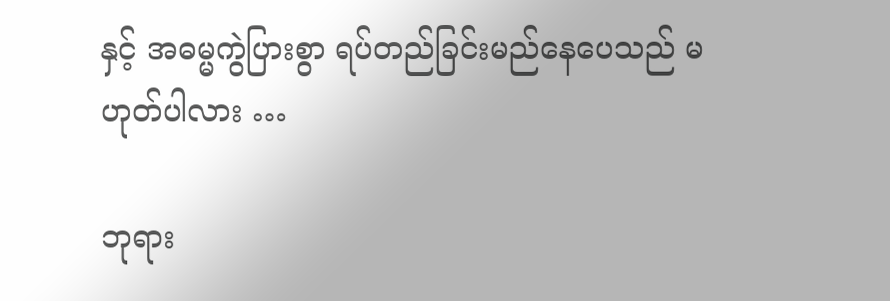နှင့် အဓမ္မကွဲပြားစွာ ရပ်တည်ခြင်းမည်နေပေသည် မဟုတ်ပါလား …

ဘုရား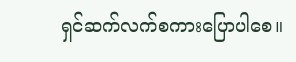ရှင်ဆက်လက်စကားပြောပါစေ။